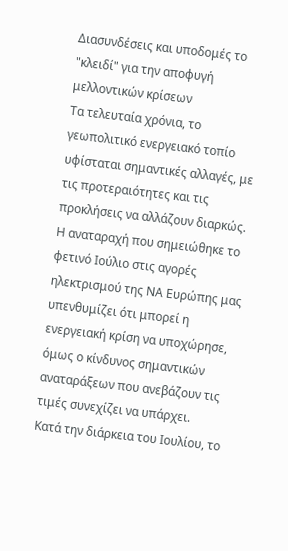Διασυνδέσεις και υποδομές το "κλειδί" για την αποφυγή μελλοντικών κρίσεων
Τα τελευταία χρόνια, το γεωπολιτικό ενεργειακό τοπίο υφίσταται σημαντικές αλλαγές, με τις προτεραιότητες και τις προκλήσεις να αλλάζουν διαρκώς. Η αναταραχή που σημειώθηκε το φετινό Ιούλιο στις αγορές ηλεκτρισμού της ΝΑ Ευρώπης μας υπενθυμίζει ότι μπορεί η ενεργειακή κρίση να υποχώρησε, όμως ο κίνδυνος σημαντικών αναταράξεων που ανεβάζουν τις τιμές συνεχίζει να υπάρχει.
Κατά την διάρκεια του Ιουλίου, το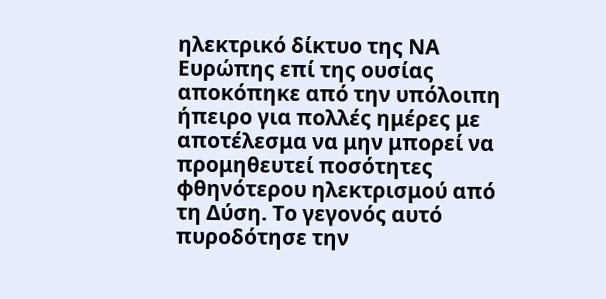ηλεκτρικό δίκτυο της ΝΑ Ευρώπης επί της ουσίας αποκόπηκε από την υπόλοιπη ήπειρο για πολλές ημέρες με αποτέλεσμα να μην μπορεί να προμηθευτεί ποσότητες φθηνότερου ηλεκτρισμού από τη Δύση. Tο γεγονός αυτό πυροδότησε την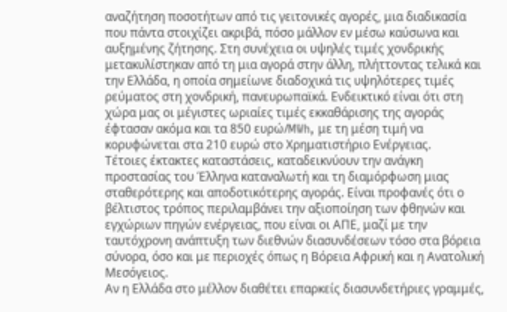αναζήτηση ποσοτήτων από τις γειτονικές αγορές, μια διαδικασία που πάντα στοιχίζει ακριβά, πόσο μάλλον εν μέσω καύσωνα και αυξημένης ζήτησης. Στη συνέχεια οι υψηλές τιμές χονδρικής μετακυλίστηκαν από τη μια αγορά στην άλλη, πλήττοντας τελικά και την Ελλάδα, η οποία σημείωνε διαδοχικά τις υψηλότερες τιμές ρεύματος στη χονδρική, πανευρωπαϊκά. Ενδεικτικό είναι ότι στη χώρα μας οι μέγιστες ωριαίες τιμές εκκαθάρισης της αγοράς έφτασαν ακόμα και τα 850 ευρώ/MWh, με τη μέση τιμή να κορυφώνεται στα 210 ευρώ στο Χρηματιστήριο Ενέργειας.
Τέτοιες έκτακτες καταστάσεις, καταδεικνύουν την ανάγκη προστασίας του Έλληνα καταναλωτή και τη διαμόρφωση μιας σταθερότερης και αποδοτικότερης αγοράς. Είναι προφανές ότι ο βέλτιστος τρόπος περιλαμβάνει την αξιοποίηση των φθηνών και εγχώριων πηγών ενέργειας, που είναι οι ΑΠΕ, μαζί με την ταυτόχρονη ανάπτυξη των διεθνών διασυνδέσεων τόσο στα βόρεια σύνορα, όσο και με περιοχές όπως η Βόρεια Αφρική και η Ανατολική Μεσόγειος.
Αν η Ελλάδα στο μέλλον διαθέτει επαρκείς διασυνδετήριες γραμμές,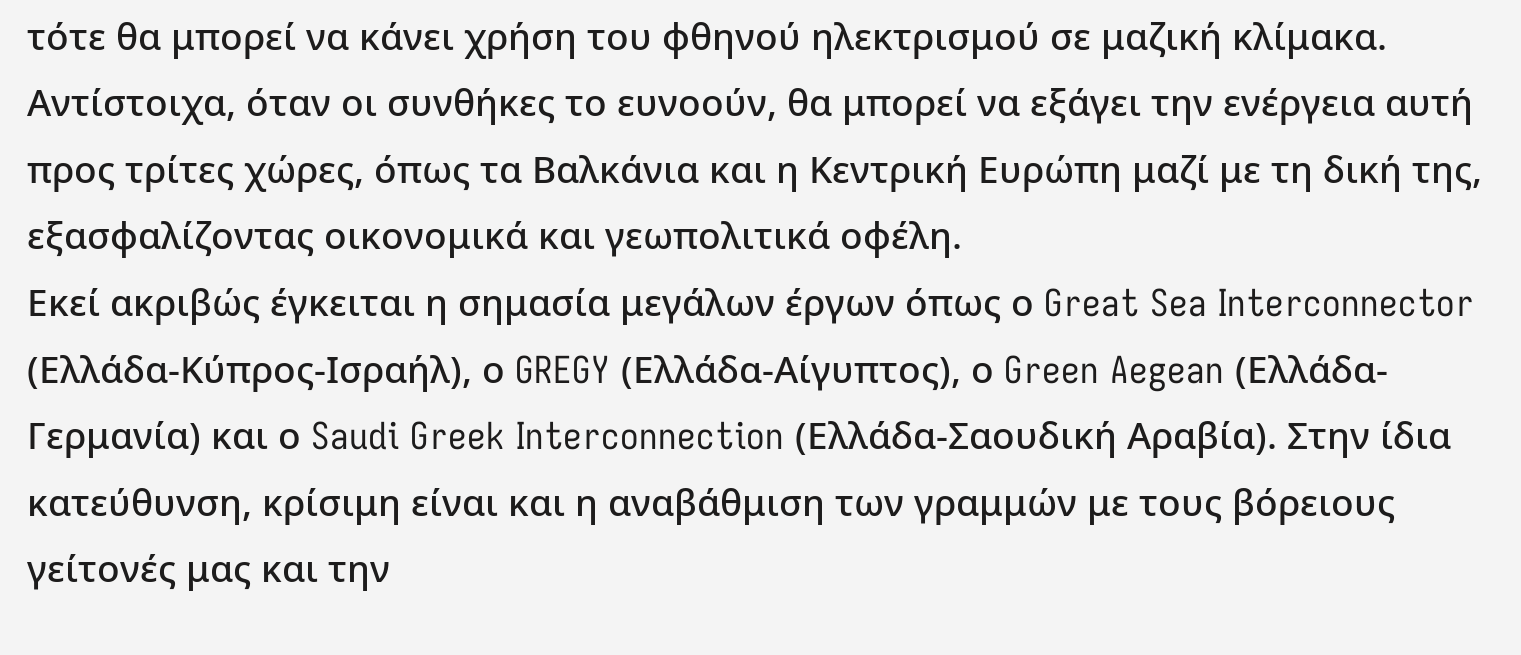τότε θα μπορεί να κάνει χρήση του φθηνού ηλεκτρισμού σε μαζική κλίμακα. Αντίστοιχα, όταν οι συνθήκες το ευνοούν, θα μπορεί να εξάγει την ενέργεια αυτή προς τρίτες χώρες, όπως τα Βαλκάνια και η Κεντρική Ευρώπη μαζί με τη δική της, εξασφαλίζοντας οικονομικά και γεωπολιτικά οφέλη.
Εκεί ακριβώς έγκειται η σημασία μεγάλων έργων όπως ο Great Sea Interconnector (Ελλάδα-Κύπρος-Ισραήλ), ο GREGY (Ελλάδα-Αίγυπτος), ο Green Aegean (Ελλάδα-Γερμανία) και ο Saudi Greek Interconnection (Ελλάδα-Σαουδική Αραβία). Στην ίδια κατεύθυνση, κρίσιμη είναι και η αναβάθμιση των γραμμών με τους βόρειους γείτονές μας και την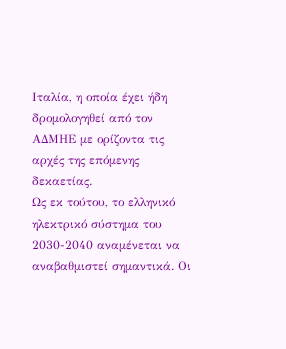Ιταλία, η οποία έχει ήδη δρομολογηθεί από τον ΑΔΜΗΕ με ορίζοντα τις αρχές της επόμενης δεκαετίας.
Ως εκ τούτου, το ελληνικό ηλεκτρικό σύστημα του 2030-2040 αναμένεται να αναβαθμιστεί σημαντικά. Οι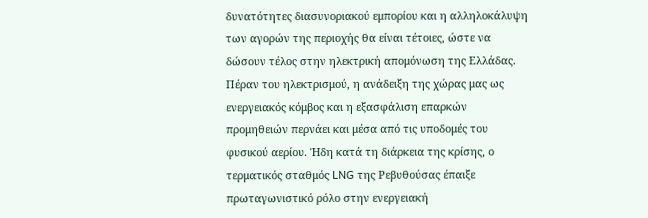δυνατότητες διασυνοριακού εμπορίου και η αλληλοκάλυψη των αγορών της περιοχής θα είναι τέτοιες, ώστε να δώσουν τέλος στην ηλεκτρική απομόνωση της Ελλάδας.
Πέραν του ηλεκτρισμού, η ανάδειξη της χώρας μας ως ενεργειακός κόμβος και η εξασφάλιση επαρκών προμηθειών περνάει και μέσα από τις υποδομές του φυσικού αερίου. Ήδη κατά τη διάρκεια της κρίσης, ο τερματικός σταθμός LNG της Ρεβυθούσας έπαιξε πρωταγωνιστικό ρόλο στην ενεργειακή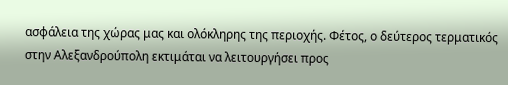ασφάλεια της χώρας μας και ολόκληρης της περιοχής. Φέτος, ο δεύτερος τερματικός στην Αλεξανδρούπολη εκτιμάται να λειτουργήσει προς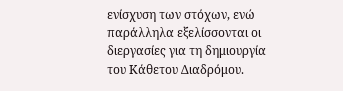ενίσχυση των στόχων, ενώ παράλληλα εξελίσσονται οι διεργασίες για τη δημιουργία του Κάθετου Διαδρόμου.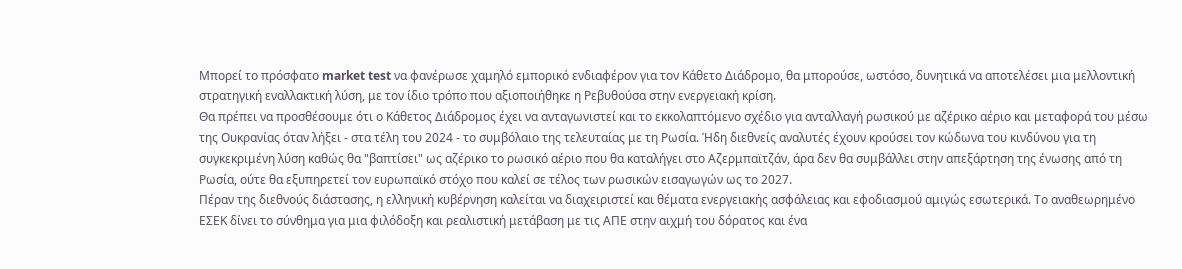Μπορεί το πρόσφατο market test να φανέρωσε χαμηλό εμπορικό ενδιαφέρον για τον Κάθετο Διάδρομο, θα μπορούσε, ωστόσο, δυνητικά να αποτελέσει μια μελλοντική στρατηγική εναλλακτική λύση, με τον ίδιο τρόπο που αξιοποιήθηκε η Ρεβυθούσα στην ενεργειακή κρίση.
Θα πρέπει να προσθέσουμε ότι ο Κάθετος Διάδρομος έχει να ανταγωνιστεί και το εκκολαπτόμενο σχέδιο για ανταλλαγή ρωσικού με αζέρικο αέριο και μεταφορά του μέσω της Ουκρανίας όταν λήξει - στα τέλη του 2024 - το συμβόλαιο της τελευταίας με τη Ρωσία. Ήδη διεθνείς αναλυτές έχουν κρούσει τον κώδωνα του κινδύνου για τη συγκεκριμένη λύση καθώς θα "βαπτίσει" ως αζέρικο το ρωσικό αέριο που θα καταλήγει στο Αζερμπαϊτζάν, άρα δεν θα συμβάλλει στην απεξάρτηση της ένωσης από τη Ρωσία, ούτε θα εξυπηρετεί τον ευρωπαϊκό στόχο που καλεί σε τέλος των ρωσικών εισαγωγών ως το 2027.
Πέραν της διεθνούς διάστασης, η ελληνική κυβέρνηση καλείται να διαχειριστεί και θέματα ενεργειακής ασφάλειας και εφοδιασμού αμιγώς εσωτερικά. Το αναθεωρημένο ΕΣΕΚ δίνει το σύνθημα για μια φιλόδοξη και ρεαλιστική μετάβαση με τις ΑΠΕ στην αιχμή του δόρατος και ένα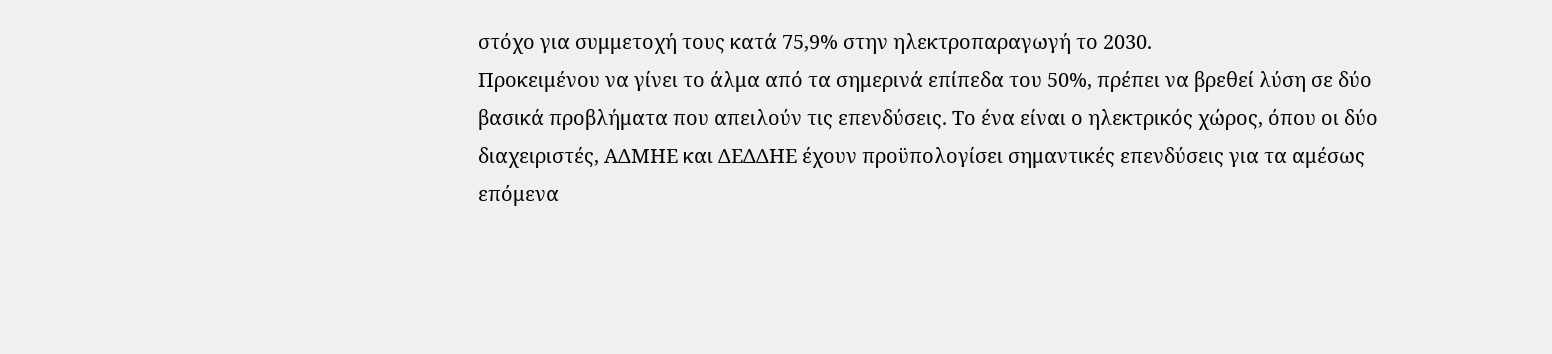στόχο για συμμετοχή τους κατά 75,9% στην ηλεκτροπαραγωγή το 2030.
Προκειμένου να γίνει το άλμα από τα σημερινά επίπεδα του 50%, πρέπει να βρεθεί λύση σε δύο βασικά προβλήματα που απειλούν τις επενδύσεις. Το ένα είναι ο ηλεκτρικός χώρος, όπου οι δύο διαχειριστές, ΑΔΜΗΕ και ΔΕΔΔΗΕ έχουν προϋπολογίσει σημαντικές επενδύσεις για τα αμέσως επόμενα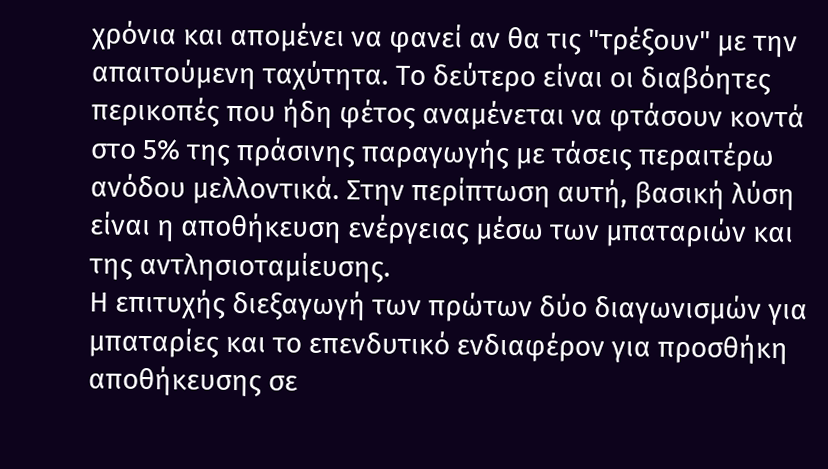χρόνια και απομένει να φανεί αν θα τις "τρέξουν" με την απαιτούμενη ταχύτητα. Το δεύτερο είναι οι διαβόητες περικοπές που ήδη φέτος αναμένεται να φτάσουν κοντά στο 5% της πράσινης παραγωγής με τάσεις περαιτέρω ανόδου μελλοντικά. Στην περίπτωση αυτή, βασική λύση είναι η αποθήκευση ενέργειας μέσω των μπαταριών και της αντλησιοταμίευσης.
Η επιτυχής διεξαγωγή των πρώτων δύο διαγωνισμών για μπαταρίες και το επενδυτικό ενδιαφέρον για προσθήκη αποθήκευσης σε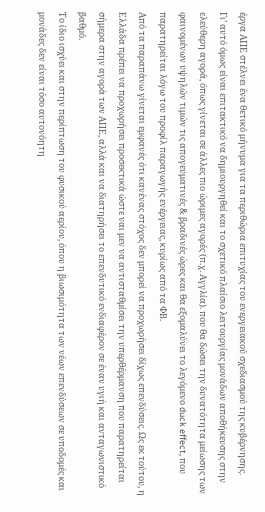έργα ΑΠΕ στέλνει ένα θετικό μήνυμα για τα περιθώρια επιτυχίας του ενεργειακού σχεδιασμού της κυβέρνησης.
Γι’ αυτό όμως είναι επιτακτικό να δημιουργηθεί και το σχετικό πλαίσιο λειτουργίας μονάδων αποθήκευσης στην ελεύθερη αγορά, όπως γίνεται σε άλλες πιο ώριμες αγορές (π.χ. Αγγλία). που θα δώσει την δυνατότητα μείωσης των φαινομένων υψηλών τιμών τις απογευματινές & βραδινές ώρες και θα εξομαλύνει το λεγόμενο duck effect, που παρατηρείται λόγω του προφίλ παραγωγής ενέργειας, κυρίως από τα ΦΒ.
Από τα παραπάνω γίνεται εμφανές ότι κανένας στόχος δεν μπορεί να προχωρήσει δίχως επενδύσεις. Ως εκ τούτου, η Ελλάδα πρέπει να προχωρήσει προσεκτικά ώστε ναι μεν να αντισταθμίσει την υπερθέρμανση που παρατηρείται σήμερα στην αγορά των ΑΠΕ, αλλά και να διατηρήσει το επενδυτικό ενδιαφέρον σε έναν υγιή και ανταγωνιστικό βαθμό.
Το ίδιο ισχύει και στην περίπτωση του φυσικού αερίου, όπου η βιωσιμότητα των νέων επενδύσεων σε υποδομές και μονάδες δεν είναι τόσο αυτονόητη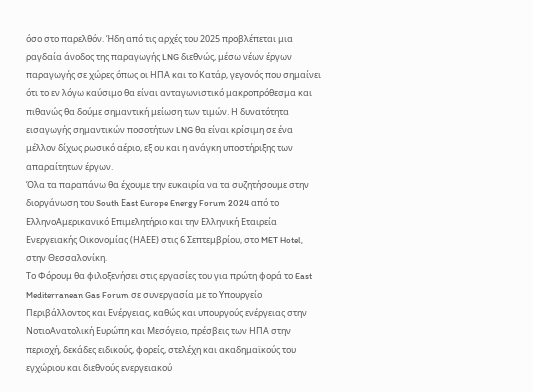όσο στο παρελθόν. Ήδη από τις αρχές του 2025 προβλέπεται μια ραγδαία άνοδος της παραγωγής LNG διεθνώς, μέσω νέων έργων παραγωγής σε χώρες όπως οι ΗΠΑ και το Κατάρ, γεγονός που σημαίνει ότι το εν λόγω καύσιμο θα είναι ανταγωνιστικό μακροπρόθεσμα και πιθανώς θα δούμε σημαντική μείωση των τιμών. Η δυνατότητα εισαγωγής σημαντικών ποσοτήτων LNG θα είναι κρίσιμη σε ένα μέλλον δίχως ρωσικό αέριο, εξ ου και η ανάγκη υποστήριξης των απαραίτητων έργων.
Όλα τα παραπάνω θα έχουμε την ευκαιρία να τα συζητήσουμε στην διοργάνωση του South Εast Europe Energy Forum 2024 από το ΕλληνοΑμερικανικό Επιμελητήριο και την Ελληνική Εταιρεία Ενεργειακής Οικονομίας (ΗΑΕΕ) στις 6 Σεπτεμβρίου, στο MET Hotel, στην Θεσσαλονίκη.
Το Φόρουμ θα φιλοξενήσει στις εργασίες του για πρώτη φορά το East Mediterranean Gas Forum σε συνεργασία με το Υπουργείο Περιβάλλοντος και Ενέργειας, καθώς και υπουργούς ενέργειας στην ΝοτιοΑνατολική Ευρώπη και Μεσόγειο, πρέσβεις των ΗΠΑ στην περιοχή, δεκάδες ειδικούς, φορείς, στελέχη και ακαδημαϊκούς του εγχώριου και διεθνούς ενεργειακού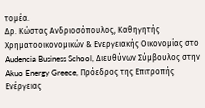τομέα.
Δρ. Κώστας Ανδριοσόπουλος, Καθηγητής Χρηματοοικονομικών & Ενεργειακής Οικονομίας στο Audencia Business School, Διευθύνων Σύμβουλος στην Akuo Energy Greece, Πρόεδρος της Επιτροπής Ενέργειας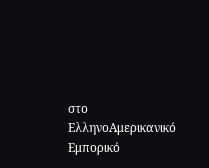στο ΕλληνοΑμερικανικό Εμπορικό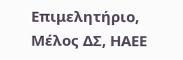Επιμελητήριο, Μέλος ΔΣ, ΗΑΕΕ